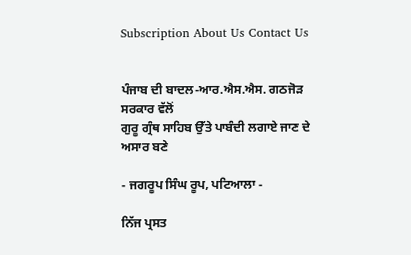Subscription About Us Contact Us


ਪੰਜਾਬ ਦੀ ਬਾਦਲ-ਆਰ.ਐਸ.ਐਸ. ਗਠਜੋੜ ਸਰਕਾਰ ਵੱਲੋਂ
ਗੁਰੂ ਗ੍ਰੰਥ ਸਾਹਿਬ ਉੱਤੇ ਪਾਬੰਦੀ ਲਗਾਏ ਜਾਣ ਦੇ ਅਸਾਰ ਬਣੇ

- ਜਗਰੂਪ ਸਿੰਘ ਰੂਪ, ਪਟਿਆਲਾ -

ਨਿੱਜ ਪ੍ਰਸਤ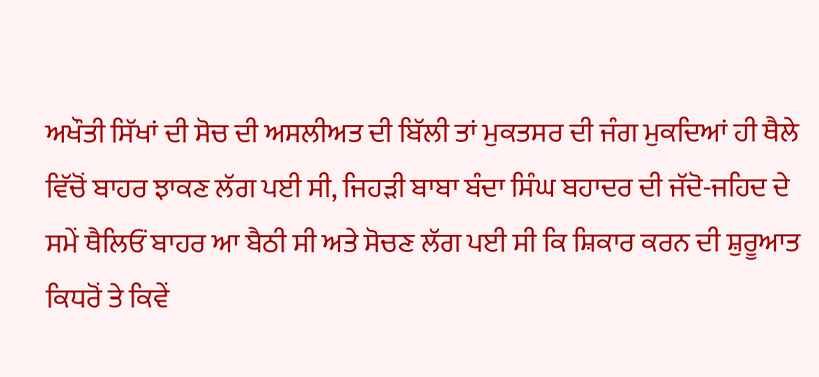ਅਖੌਤੀ ਸਿੱਖਾਂ ਦੀ ਸੋਚ ਦੀ ਅਸਲੀਅਤ ਦੀ ਬਿੱਲੀ ਤਾਂ ਮੁਕਤਸਰ ਦੀ ਜੰਗ ਮੁਕਦਿਆਂ ਹੀ ਥੈਲੇ ਵਿੱਚੋਂ ਬਾਹਰ ਝਾਕਣ ਲੱਗ ਪਈ ਸੀ, ਜਿਹੜੀ ਬਾਬਾ ਬੰਦਾ ਸਿੰਘ ਬਹਾਦਰ ਦੀ ਜੱਦੋ-ਜਹਿਦ ਦੇ ਸਮੇਂ ਥੈਲਿਓਂ ਬਾਹਰ ਆ ਬੈਠੀ ਸੀ ਅਤੇ ਸੋਚਣ ਲੱਗ ਪਈ ਸੀ ਕਿ ਸ਼ਿਕਾਰ ਕਰਨ ਦੀ ਸ਼ੁਰੂਆਤ ਕਿਧਰੋਂ ਤੇ ਕਿਵੇਂ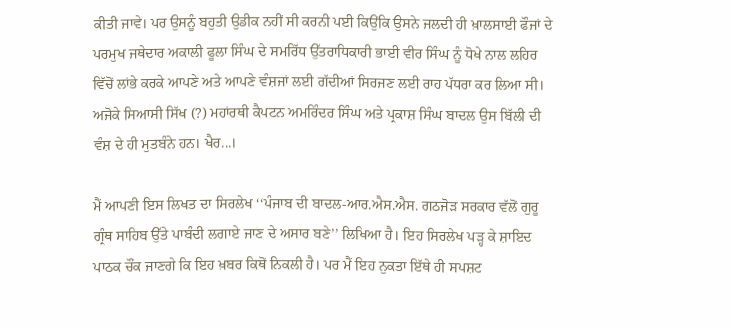ਕੀਤੀ ਜਾਵੇ। ਪਰ ਉਸਨੂੰ ਬਹੁਤੀ ਉਡੀਕ ਨਹੀਂ ਸੀ ਕਰਨੀ ਪਈ ਕਿਉਂਕਿ ਉਸਨੇ ਜਲਦੀ ਹੀ ਖ਼ਾਲਸਾਈ ਫੌਜਾਂ ਦੇ ਪਰਮੁਖ ਜਥੇਦਾਰ ਅਕਾਲੀ ਫੂਲਾ ਸਿੰਘ ਦੇ ਸਮਰਿੱਧ ਉੱਤਰਾਧਿਕਾਰੀ ਭਾਈ ਵੀਰ ਸਿੰਘ ਨੂੰ ਧੋਖੇ ਨਾਲ ਲਹਿਰ ਵਿੱਚੋਂ ਲਾਂਭੇ ਕਰਕੇ ਆਪਣੇ ਅਤੇ ਆਪਣੇ ਵੰਸ਼ਜਾਂ ਲਈ ਗੱਦੀਆਂ ਸਿਰਜਣ ਲਈ ਰਾਹ ਪੱਧਰਾ ਕਰ ਲਿਆ ਸੀ। ਅਜੋਕੇ ਸਿਆਸੀ ਸਿੱਖ (?) ਮਹਾਂਰਥੀ ਕੈਪਟਨ ਅਮਰਿੰਦਰ ਸਿੰਘ ਅਤੇ ਪ੍ਰਕਾਸ਼ ਸਿੰਘ ਬਾਦਲ ਉਸ ਬਿੱਲੀ ਦੀ ਵੰਸ਼ ਦੇ ਹੀ ਮੁਤਬੰਨੇ ਹਨ। ਖੈਰ...।

ਮੈਂ ਆਪਣੀ ਇਸ ਲਿਖਤ ਦਾ ਸਿਰਲੇਖ ‘‘ਪੰਜਾਬ ਦੀ ਬਾਦਲ-ਆਰ.ਐਸ.ਐਸ. ਗਠਜੋੜ ਸਰਕਾਰ ਵੱਲੋਂ ਗੁਰੂ ਗ੍ਰੰਥ ਸਾਹਿਬ ਉੱਤੇ ਪਾਬੰਦੀ ਲਗਾਏ ਜਾਣ ਦੇ ਅਸਾਰ ਬਣੇ’’ ਲਿਖਿਆ ਹੈ। ਇਹ ਸਿਰਲੇਖ ਪੜ੍ਹ ਕੇ ਸ਼ਾਇਦ ਪਾਠਕ ਚੌਂਕ ਜਾਣਗੇ ਕਿ ਇਹ ਖ਼ਬਰ ਕਿਥੋਂ ਨਿਕਲੀ ਹੈ। ਪਰ ਮੈਂ ਇਹ ਨੁਕਤਾ ਇੱਥੇ ਹੀ ਸਪਸ਼ਟ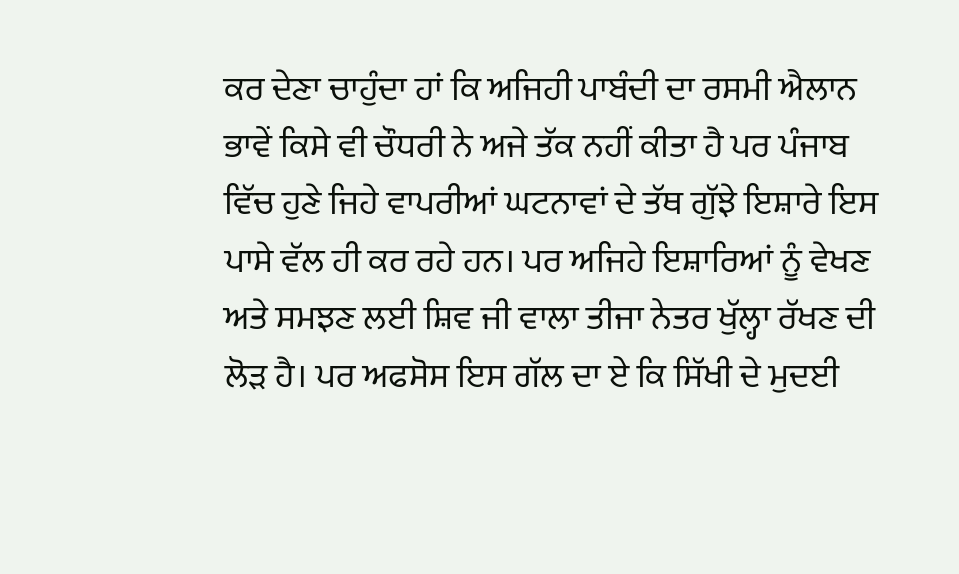ਕਰ ਦੇਣਾ ਚਾਹੁੰਦਾ ਹਾਂ ਕਿ ਅਜਿਹੀ ਪਾਬੰਦੀ ਦਾ ਰਸਮੀ ਐਲਾਨ ਭਾਵੇਂ ਕਿਸੇ ਵੀ ਚੌਧਰੀ ਨੇ ਅਜੇ ਤੱਕ ਨਹੀਂ ਕੀਤਾ ਹੈ ਪਰ ਪੰਜਾਬ ਵਿੱਚ ਹੁਣੇ ਜਿਹੇ ਵਾਪਰੀਆਂ ਘਟਨਾਵਾਂ ਦੇ ਤੱਥ ਗੁੱਝੇ ਇਸ਼ਾਰੇ ਇਸ ਪਾਸੇ ਵੱਲ ਹੀ ਕਰ ਰਹੇ ਹਨ। ਪਰ ਅਜਿਹੇ ਇਸ਼ਾਰਿਆਂ ਨੂੰ ਵੇਖਣ ਅਤੇ ਸਮਝਣ ਲਈ ਸ਼ਿਵ ਜੀ ਵਾਲਾ ਤੀਜਾ ਨੇਤਰ ਖੁੱਲ੍ਹਾ ਰੱਖਣ ਦੀ ਲੋੜ ਹੈ। ਪਰ ਅਫਸੋਸ ਇਸ ਗੱਲ ਦਾ ਏ ਕਿ ਸਿੱਖੀ ਦੇ ਮੁਦਈ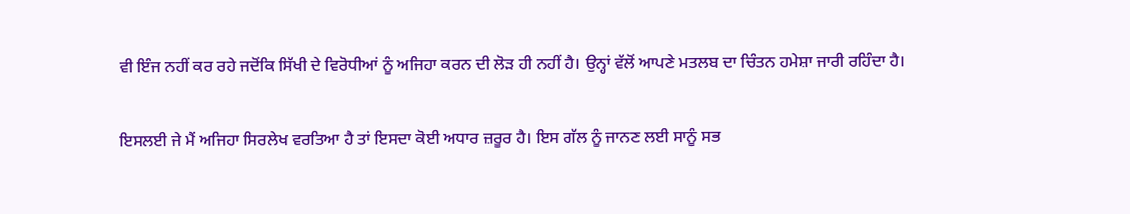ਵੀ ਇੰਜ ਨਹੀਂ ਕਰ ਰਹੇ ਜਦੋਂਕਿ ਸਿੱਖੀ ਦੇ ਵਿਰੋਧੀਆਂ ਨੂੰ ਅਜਿਹਾ ਕਰਨ ਦੀ ਲੋੜ ਹੀ ਨਹੀਂ ਹੈ। ਉਨ੍ਹਾਂ ਵੱਲੋਂ ਆਪਣੇ ਮਤਲਬ ਦਾ ਚਿੰਤਨ ਹਮੇਸ਼ਾ ਜਾਰੀ ਰਹਿੰਦਾ ਹੈ।

ਇਸਲਈ ਜੇ ਮੈਂ ਅਜਿਹਾ ਸਿਰਲੇਖ ਵਰਤਿਆ ਹੈ ਤਾਂ ਇਸਦਾ ਕੋਈ ਅਧਾਰ ਜ਼ਰੂਰ ਹੈ। ਇਸ ਗੱਲ ਨੂੰ ਜਾਨਣ ਲਈ ਸਾਨੂੰ ਸਭ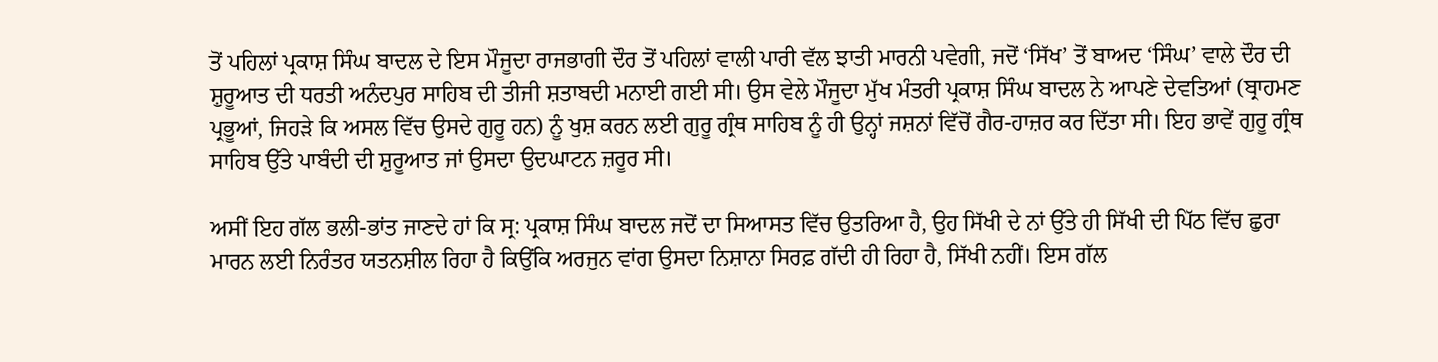ਤੋਂ ਪਹਿਲਾਂ ਪ੍ਰਕਾਸ਼ ਸਿੰਘ ਬਾਦਲ ਦੇ ਇਸ ਮੌਜੂਦਾ ਰਾਜਭਾਗੀ ਦੌਰ ਤੋਂ ਪਹਿਲਾਂ ਵਾਲੀ ਪਾਰੀ ਵੱਲ ਝਾਤੀ ਮਾਰਨੀ ਪਵੇਗੀ, ਜਦੋਂ ‘ਸਿੱਖ’ ਤੋਂ ਬਾਅਦ ‘ਸਿੰਘ’ ਵਾਲੇ ਦੌਰ ਦੀ ਸ਼ੁਰੂਆਤ ਦੀ ਧਰਤੀ ਅਨੰਦਪੁਰ ਸਾਹਿਬ ਦੀ ਤੀਜੀ ਸ਼ਤਾਬਦੀ ਮਨਾਈ ਗਈ ਸੀ। ਉਸ ਵੇਲੇ ਮੌਜੂਦਾ ਮੁੱਖ ਮੰਤਰੀ ਪ੍ਰਕਾਸ਼ ਸਿੰਘ ਬਾਦਲ ਨੇ ਆਪਣੇ ਦੇਵਤਿਆਂ (ਬ੍ਰਾਹਮਣ ਪ੍ਰਭੂਆਂ, ਜਿਹੜੇ ਕਿ ਅਸਲ ਵਿੱਚ ਉਸਦੇ ਗੁਰੂ ਹਨ) ਨੂੰ ਖੁਸ਼ ਕਰਨ ਲਈ ਗੁਰੂ ਗ੍ਰੰਥ ਸਾਹਿਬ ਨੂੰ ਹੀ ਉਨ੍ਹਾਂ ਜਸ਼ਨਾਂ ਵਿੱਚੋਂ ਗੈਰ-ਹਾਜ਼ਰ ਕਰ ਦਿੱਤਾ ਸੀ। ਇਹ ਭਾਵੇਂ ਗੁਰੂ ਗ੍ਰੰਥ ਸਾਹਿਬ ਉੱਤੇ ਪਾਬੰਦੀ ਦੀ ਸ਼ੁਰੂਆਤ ਜਾਂ ਉਸਦਾ ਉਦਘਾਟਨ ਜ਼ਰੂਰ ਸੀ।

ਅਸੀਂ ਇਹ ਗੱਲ ਭਲੀ-ਭਾਂਤ ਜਾਣਦੇ ਹਾਂ ਕਿ ਸ੍ਰ: ਪ੍ਰਕਾਸ਼ ਸਿੰਘ ਬਾਦਲ ਜਦੋਂ ਦਾ ਸਿਆਸਤ ਵਿੱਚ ਉਤਰਿਆ ਹੈ, ਉਹ ਸਿੱਖੀ ਦੇ ਨਾਂ ਉੱਤੇ ਹੀ ਸਿੱਖੀ ਦੀ ਪਿੱਠ ਵਿੱਚ ਛੁਰਾ ਮਾਰਨ ਲਈ ਨਿਰੰਤਰ ਯਤਨਸ਼ੀਲ ਰਿਹਾ ਹੈ ਕਿਉਂਕਿ ਅਰਜੁਨ ਵਾਂਗ ਉਸਦਾ ਨਿਸ਼ਾਨਾ ਸਿਰਫ਼ ਗੱਦੀ ਹੀ ਰਿਹਾ ਹੈ, ਸਿੱਖੀ ਨਹੀਂ। ਇਸ ਗੱਲ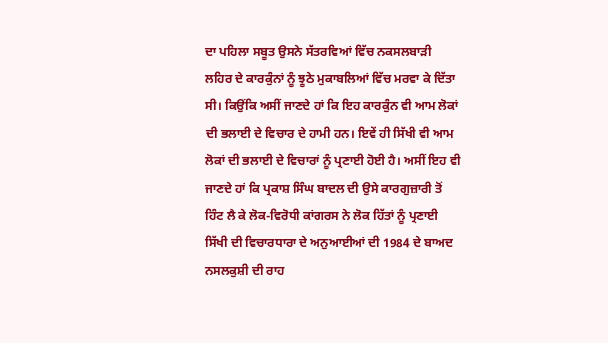ਦਾ ਪਹਿਲਾ ਸਬੂਤ ਉਸਨੇ ਸੱਤਰਵਿਆਂ ਵਿੱਚ ਨਕਸਲਬਾੜੀ ਲਹਿਰ ਦੇ ਕਾਰਕੁੰਨਾਂ ਨੂੰ ਝੂਠੇ ਮੁਕਾਬਲਿਆਂ ਵਿੱਚ ਮਰਵਾ ਕੇ ਦਿੱਤਾ ਸੀ। ਕਿਉਂਕਿ ਅਸੀਂ ਜਾਣਦੇ ਹਾਂ ਕਿ ਇਹ ਕਾਰਕੁੰਨ ਵੀ ਆਮ ਲੋਕਾਂ ਦੀ ਭਲਾਈ ਦੇ ਵਿਚਾਰ ਦੇ ਹਾਮੀ ਹਨ। ਇਵੇਂ ਹੀ ਸਿੱਖੀ ਵੀ ਆਮ ਲੋਕਾਂ ਦੀ ਭਲਾਈ ਦੇ ਵਿਚਾਰਾਂ ਨੂੰ ਪ੍ਰਣਾਈ ਹੋਈ ਹੈ। ਅਸੀਂ ਇਹ ਵੀ ਜਾਣਦੇ ਹਾਂ ਕਿ ਪ੍ਰਕਾਸ਼ ਸਿੰਘ ਬਾਦਲ ਦੀ ਉਸੇ ਕਾਰਗੁਜ਼ਾਰੀ ਤੋਂ ਹਿੰਟ ਲੈ ਕੇ ਲੋਕ-ਵਿਰੋਧੀ ਕਾਂਗਰਸ ਨੇ ਲੋਕ ਹਿੱਤਾਂ ਨੂੰ ਪ੍ਰਣਾਈ ਸਿੱਖੀ ਦੀ ਵਿਚਾਰਧਾਰਾ ਦੇ ਅਨੁਆਈਆਂ ਦੀ 1984 ਦੇ ਬਾਅਦ ਨਸਲਕੁਸ਼ੀ ਦੀ ਰਾਹ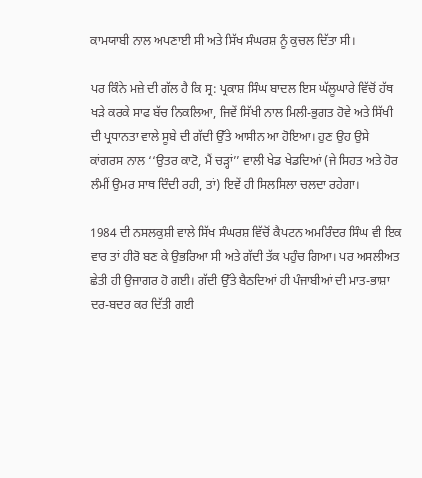ਕਾਮਯਾਬੀ ਨਾਲ ਅਪਣਾਈ ਸੀ ਅਤੇ ਸਿੱਖ ਸੰਘਰਸ਼ ਨੂੰ ਕੁਚਲ ਦਿੱਤਾ ਸੀ।

ਪਰ ਕਿੰਨੇ ਮਜ਼ੇ ਦੀ ਗੱਲ ਹੈ ਕਿ ਸ੍ਰ: ਪ੍ਰਕਾਸ਼ ਸਿੰਘ ਬਾਦਲ ਇਸ ਘੱਲੂਘਾਰੇ ਵਿੱਚੋਂ ਹੱਥ ਖੜੇ ਕਰਕੇ ਸਾਫ ਬੱਚ ਨਿਕਲਿਆ, ਜਿਵੇਂ ਸਿੱਖੀ ਨਾਲ ਮਿਲੀ-ਭੁਗਤ ਹੋਵੇ ਅਤੇ ਸਿੱਖੀ ਦੀ ਪ੍ਰਧਾਨਤਾ ਵਾਲੇ ਸੂਬੇ ਦੀ ਗੱਦੀ ਉੱਤੇ ਆਸੀਨ ਆ ਹੋਇਆ। ਹੁਣ ਉਹ ਉਸੇ ਕਾਂਗਰਸ ਨਾਲ ‘‘ਉਤਰ ਕਾਟੋ, ਮੈਂ ਚੜ੍ਹਾਂ’’ ਵਾਲੀ ਖੇਡ ਖੇਡਦਿਆਂ (ਜੇ ਸਿਹਤ ਅਤੇ ਹੋਰ ਲੰਮੀਂ ਉਮਰ ਸਾਥ ਦਿੰਦੀ ਰਹੀ, ਤਾਂ) ਇਵੇਂ ਹੀ ਸਿਲਸਿਲਾ ਚਲਦਾ ਰਹੇਗਾ।

1984 ਦੀ ਨਸਲਕੁਸ਼ੀ ਵਾਲੇ ਸਿੱਖ ਸੰਘਰਸ਼ ਵਿੱਚੋਂ ਕੈਪਟਨ ਅਮਰਿੰਦਰ ਸਿੰਘ ਵੀ ਇਕ ਵਾਰ ਤਾਂ ਹੀਰੋ ਬਣ ਕੇ ਉਭਰਿਆ ਸੀ ਅਤੇ ਗੱਦੀ ਤੱਕ ਪਹੁੰਚ ਗਿਆ। ਪਰ ਅਸਲੀਅਤ ਛੇਤੀ ਹੀ ਉਜਾਗਰ ਹੋ ਗਈ। ਗੱਦੀ ਉੱਤੇ ਬੈਠਦਿਆਂ ਹੀ ਪੰਜਾਬੀਆਂ ਦੀ ਮਾਤ-ਭਾਸ਼ਾ ਦਰ-ਬਦਰ ਕਰ ਦਿੱਤੀ ਗਈ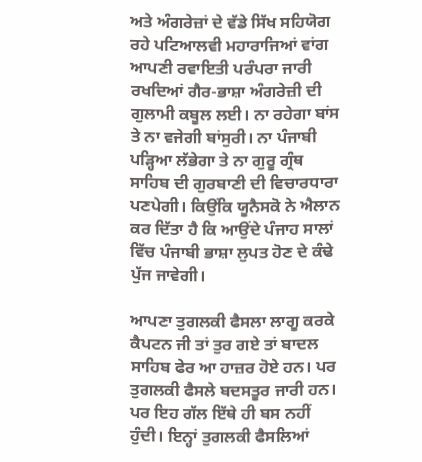ਅਤੇ ਅੰਗਰੇਜ਼ਾਂ ਦੇ ਵੱਡੇ ਸਿੱਖ ਸਹਿਯੋਗ ਰਹੇ ਪਟਿਆਲਵੀ ਮਹਾਰਾਜਿਆਂ ਵਾਂਗ ਆਪਣੀ ਰਵਾਇਤੀ ਪਰੰਪਰਾ ਜਾਰੀ ਰਖਦਿਆਂ ਗੈਰ-ਭਾਸ਼ਾ ਅੰਗਰੇਜ਼ੀ ਦੀ ਗੁਲਾਮੀ ਕਬੂਲ ਲਈ। ਨਾ ਰਹੇਗਾ ਬਾਂਸ ਤੇ ਨਾ ਵਜੇਗੀ ਬਾਂਸੁਰੀ। ਨਾ ਪੰਜਾਬੀ ਪੜ੍ਹਿਆ ਲੱਭੇਗਾ ਤੇ ਨਾ ਗੁਰੂ ਗ੍ਰੰਥ ਸਾਹਿਬ ਦੀ ਗੁਰਬਾਣੀ ਦੀ ਵਿਚਾਰਧਾਰਾ ਪਣਪੇਗੀ। ਕਿਉਂਕਿ ਯੂਨੈਸਕੋ ਨੇ ਐਲਾਨ ਕਰ ਦਿੱਤਾ ਹੈ ਕਿ ਆਉਂਦੇ ਪੰਜਾਹ ਸਾਲਾਂ ਵਿੱਚ ਪੰਜਾਬੀ ਭਾਸ਼ਾ ਲੁਪਤ ਹੋਣ ਦੇ ਕੰਢੇ ਪੁੱਜ ਜਾਵੇਗੀ।

ਆਪਣਾ ਤੁਗਲਕੀ ਫੈਸਲਾ ਲਾਗੂ ਕਰਕੇ ਕੈਪਟਨ ਜੀ ਤਾਂ ਤੁਰ ਗਏ ਤਾਂ ਬਾਦਲ ਸਾਹਿਬ ਫੇਰ ਆ ਹਾਜ਼ਰ ਹੋਏ ਹਨ। ਪਰ ਤੁਗਲਕੀ ਫੈਸਲੇ ਬਦਸਤੂਰ ਜਾਰੀ ਹਨ। ਪਰ ਇਹ ਗੱਲ ਇੱਥੇ ਹੀ ਬਸ ਨਹੀਂ ਹੁੰਦੀ। ਇਨ੍ਹਾਂ ਤੁਗਲਕੀ ਫੈਸਲਿਆਂ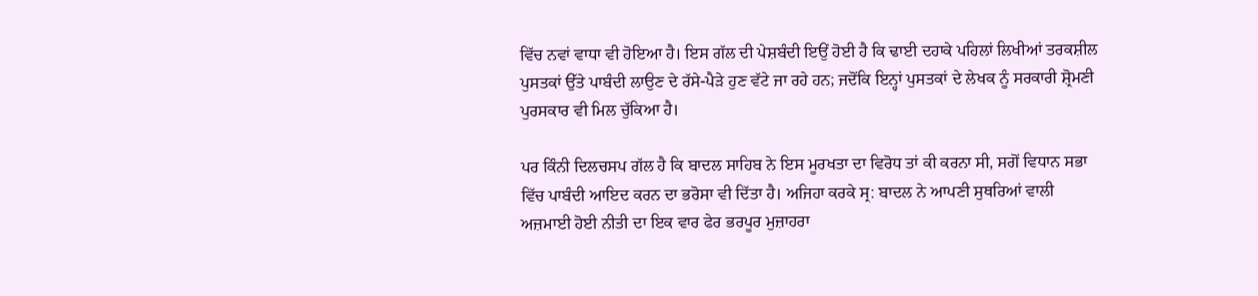ਵਿੱਚ ਨਵਾਂ ਵਾਧਾ ਵੀ ਹੋਇਆ ਹੈ। ਇਸ ਗੱਲ ਦੀ ਪੇਸ਼ਬੰਦੀ ਇਉਂ ਹੋਈ ਹੈ ਕਿ ਢਾਈ ਦਹਾਕੇ ਪਹਿਲਾਂ ਲਿਖੀਆਂ ਤਰਕਸ਼ੀਲ ਪੁਸਤਕਾਂ ਉੱਤੇ ਪਾਬੰਦੀ ਲਾਉਣ ਦੇ ਰੱਸੇ-ਪੈੜੇ ਹੁਣ ਵੱਟੇ ਜਾ ਰਹੇ ਹਨ; ਜਦੋਂਕਿ ਇਨ੍ਹਾਂ ਪੁਸਤਕਾਂ ਦੇ ਲੇਖਕ ਨੂੰ ਸਰਕਾਰੀ ਸ਼੍ਰੋਮਣੀ ਪੁਰਸਕਾਰ ਵੀ ਮਿਲ ਚੁੱਕਿਆ ਹੈ।

ਪਰ ਕਿੰਨੀ ਦਿਲਚਸਪ ਗੱਲ ਹੈ ਕਿ ਬਾਦਲ ਸਾਹਿਬ ਨੇ ਇਸ ਮੂਰਖਤਾ ਦਾ ਵਿਰੋਧ ਤਾਂ ਕੀ ਕਰਨਾ ਸੀ, ਸਗੋਂ ਵਿਧਾਨ ਸਭਾ ਵਿੱਚ ਪਾਬੰਦੀ ਆਇਦ ਕਰਨ ਦਾ ਭਰੋਸਾ ਵੀ ਦਿੱਤਾ ਹੈ। ਅਜਿਹਾ ਕਰਕੇ ਸ੍ਰ: ਬਾਦਲ ਨੇ ਆਪਣੀ ਸੁਥਰਿਆਂ ਵਾਲੀ ਅਜ਼ਮਾਈ ਹੋਈ ਨੀਤੀ ਦਾ ਇਕ ਵਾਰ ਫੇਰ ਭਰਪੂਰ ਮੁਜ਼ਾਹਰਾ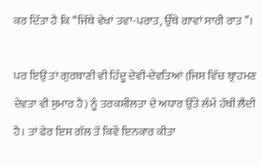ਕਰ ਦਿੱਤਾ ਹੈ ਕਿ ‘‘ਜਿੱਥੇ ਵੇਖਾਂ ਤਵਾ-ਪਰਾਤ, ਉੱਥੇ ਗਾਵਾਂ ਸਾਰੀ ਰਾਤ’’।

ਪਰ ਇਉਂ ਤਾਂ ਗੁਰਬਾਣੀ ਵੀ ਹਿੰਦੂ ਦੇਵੀ-ਦੇਵਤਿਆਂ (ਜਿਸ ਵਿੱਚ ਬ੍ਰਾਹਮਣ ਦੇਵਤਾ ਵੀ ਸ਼ੁਮਾਰ ਹੈ) ਨੂੰ ਤਰਕਸ਼ੀਲਤਾ ਦੇ ਅਧਾਰ ਉੱਤੇ ਲੰਮੇਂ ਹੱਥੀਂ ਲੈਂਦੀ ਹੈ। ਤਾਂ ਫੇਰ ਇਸ ਗੱਲ ਤੋਂ ਕਿਵੇਂ ਇਨਕਾਰ ਕੀਤਾ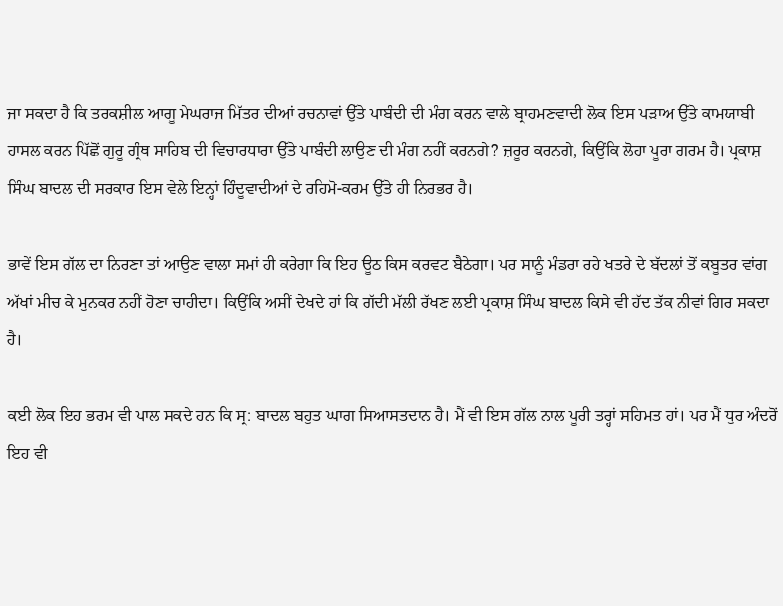ਜਾ ਸਕਦਾ ਹੈ ਕਿ ਤਰਕਸ਼ੀਲ ਆਗੂ ਮੇਘਰਾਜ ਮਿੱਤਰ ਦੀਆਂ ਰਚਨਾਵਾਂ ਉੱਤੇ ਪਾਬੰਦੀ ਦੀ ਮੰਗ ਕਰਨ ਵਾਲੇ ਬ੍ਰਾਹਮਣਵਾਦੀ ਲੋਕ ਇਸ ਪੜਾਅ ਉੱਤੇ ਕਾਮਯਾਬੀ ਹਾਸਲ ਕਰਨ ਪਿੱਛੋਂ ਗੁਰੂ ਗ੍ਰੰਥ ਸਾਹਿਬ ਦੀ ਵਿਚਾਰਧਾਰਾ ਉੱਤੇ ਪਾਬੰਦੀ ਲਾਉਣ ਦੀ ਮੰਗ ਨਹੀਂ ਕਰਨਗੇ? ਜ਼ਰੂਰ ਕਰਨਗੇ, ਕਿਉਂਕਿ ਲੋਹਾ ਪੂਰਾ ਗਰਮ ਹੈ। ਪ੍ਰਕਾਸ਼ ਸਿੰਘ ਬਾਦਲ ਦੀ ਸਰਕਾਰ ਇਸ ਵੇਲੇ ਇਨ੍ਹਾਂ ਹਿੰਦੂਵਾਦੀਆਂ ਦੇ ਰਹਿਮੋ-ਕਰਮ ਉੱਤੇ ਹੀ ਨਿਰਭਰ ਹੈ।

ਭਾਵੇਂ ਇਸ ਗੱਲ ਦਾ ਨਿਰਣਾ ਤਾਂ ਆਉਣ ਵਾਲਾ ਸਮਾਂ ਹੀ ਕਰੇਗਾ ਕਿ ਇਹ ਊਠ ਕਿਸ ਕਰਵਟ ਬੈਠੇਗਾ। ਪਰ ਸਾਨੂੰ ਮੰਡਰਾ ਰਹੇ ਖਤਰੇ ਦੇ ਬੱਦਲਾਂ ਤੋਂ ਕਬੂਤਰ ਵਾਂਗ ਅੱਖਾਂ ਮੀਚ ਕੇ ਮੁਨਕਰ ਨਹੀਂ ਹੋਣਾ ਚਾਹੀਦਾ। ਕਿਉਂਕਿ ਅਸੀਂ ਦੇਖਦੇ ਹਾਂ ਕਿ ਗੱਦੀ ਮੱਲੀ ਰੱਖਣ ਲਈ ਪ੍ਰਕਾਸ਼ ਸਿੰਘ ਬਾਦਲ ਕਿਸੇ ਵੀ ਹੱਦ ਤੱਕ ਨੀਵਾਂ ਗਿਰ ਸਕਦਾ ਹੈ।

ਕਈ ਲੋਕ ਇਹ ਭਰਮ ਵੀ ਪਾਲ ਸਕਦੇ ਹਨ ਕਿ ਸ੍ਰ: ਬਾਦਲ ਬਹੁਤ ਘਾਗ ਸਿਆਸਤਦਾਨ ਹੈ। ਮੈਂ ਵੀ ਇਸ ਗੱਲ ਨਾਲ ਪੂਰੀ ਤਰ੍ਹਾਂ ਸਹਿਮਤ ਹਾਂ। ਪਰ ਮੈਂ ਧੁਰ ਅੰਦਰੋਂ ਇਹ ਵੀ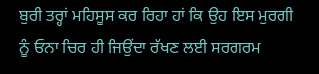ਬੁਰੀ ਤਰ੍ਹਾਂ ਮਹਿਸੂਸ ਕਰ ਰਿਹਾ ਹਾਂ ਕਿ ਉਹ ਇਸ ਮੁਰਗੀ ਨੂੰ ਓਨਾ ਚਿਰ ਹੀ ਜਿਉਂਦਾ ਰੱਖਣ ਲਈ ਸਰਗਰਮ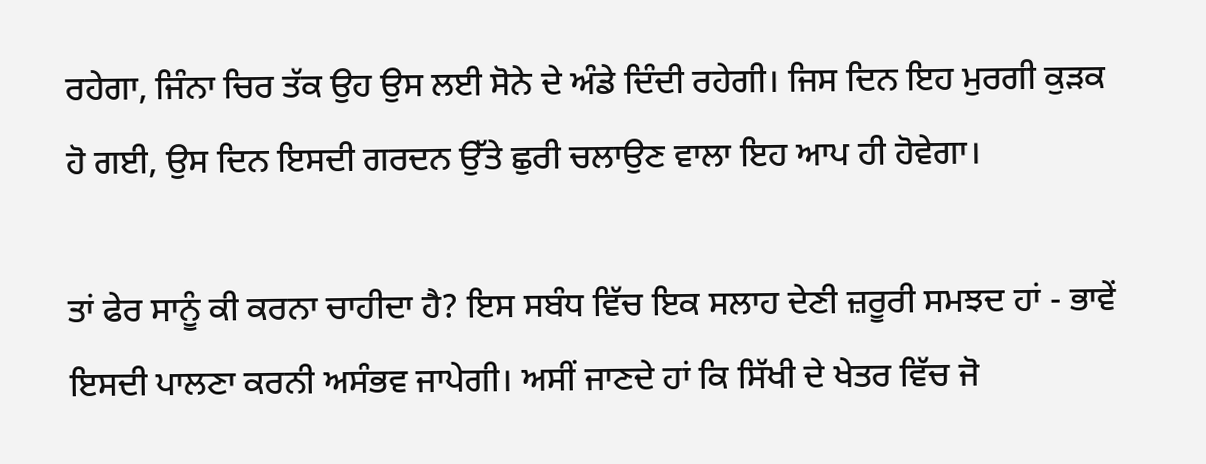ਰਹੇਗਾ, ਜਿੰਨਾ ਚਿਰ ਤੱਕ ਉਹ ਉਸ ਲਈ ਸੋਨੇ ਦੇ ਅੰਡੇ ਦਿੰਦੀ ਰਹੇਗੀ। ਜਿਸ ਦਿਨ ਇਹ ਮੁਰਗੀ ਕੁੜਕ ਹੋ ਗਈ, ਉਸ ਦਿਨ ਇਸਦੀ ਗਰਦਨ ਉੱਤੇ ਛੁਰੀ ਚਲਾਉਣ ਵਾਲਾ ਇਹ ਆਪ ਹੀ ਹੋਵੇਗਾ।

ਤਾਂ ਫੇਰ ਸਾਨੂੰ ਕੀ ਕਰਨਾ ਚਾਹੀਦਾ ਹੈ? ਇਸ ਸਬੰਧ ਵਿੱਚ ਇਕ ਸਲਾਹ ਦੇਣੀ ਜ਼ਰੂਰੀ ਸਮਝਦ ਹਾਂ - ਭਾਵੇਂ ਇਸਦੀ ਪਾਲਣਾ ਕਰਨੀ ਅਸੰਭਵ ਜਾਪੇਗੀ। ਅਸੀਂ ਜਾਣਦੇ ਹਾਂ ਕਿ ਸਿੱਖੀ ਦੇ ਖੇਤਰ ਵਿੱਚ ਜੋ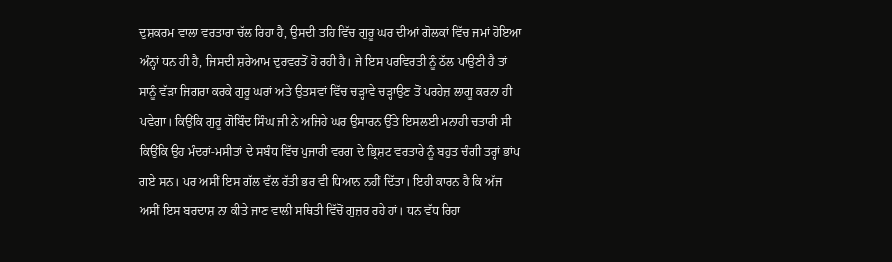ਦੁਸ਼ਕਰਮ ਵਾਲਾ ਵਰਤਾਰਾ ਚੱਲ ਰਿਹਾ ਹੈ, ਉਸਦੀ ਤਹਿ ਵਿੱਚ ਗੁਰੂ ਘਰ ਦੀਆਂ ਗੋਲਕਾਂ ਵਿੱਚ ਜਮਾਂ ਹੋਇਆ ਅੰਨ੍ਹਾਂ ਧਨ ਹੀ ਹੈ, ਜਿਸਦੀ ਸ਼ਰੇਆਮ ਦੁਰਵਰਤੋਂ ਹੋ ਰਹੀ ਹੈ। ਜੇ ਇਸ ਪਰਵਿਰਤੀ ਨੂੰ ਠੱਲ ਪਾਉਣੀ ਹੈ ਤਾਂ ਸਾਨੂੰ ਵੱੜਾ ਜਿਗਰਾ ਕਰਕੇ ਗੁਰੂ ਘਰਾਂ ਅਤੇ ਉਤਸਵਾਂ ਵਿੱਚ ਚੜ੍ਹਾਵੇ ਚੜ੍ਹਾਉਣ ਤੋਂ ਪਰਹੇਜ਼ ਲਾਗੂ ਕਰਨਾ ਹੀ ਪਵੇਗਾ। ਕਿਉਂਕਿ ਗੁਰੂ ਗੋਬਿੰਦ ਸਿੰਘ ਜੀ ਨੇ ਅਜਿਹੇ ਘਰ ਉਸਾਰਨ ਉੱਤੇ ਇਸਲਈ ਮਨਾਹੀ ਚਤਾਰੀ ਸੀ ਕਿਉਂਕਿ ਉਹ ਮੰਦਰਾਂ-ਮਸੀਤਾਂ ਦੇ ਸਬੰਧ ਵਿੱਚ ਪੁਜਾਰੀ ਵਰਗ ਦੇ ਭ੍ਰਿਸ਼ਟ ਵਰਤਾਰੇ ਨੂੰ ਬਹੁਤ ਚੰਗੀ ਤਰ੍ਹਾਂ ਭਾਂਪ ਗਏ ਸਨ। ਪਰ ਅਸੀਂ ਇਸ ਗੱਲ ਵੱਲ ਰੱਤੀ ਭਰ ਵੀ ਧਿਆਨ ਨਹੀਂ ਦਿੱਤਾ। ਇਹੀ ਕਾਰਨ ਹੈ ਕਿ ਅੱਜ ਅਸੀਂ ਇਸ ਬਰਦਾਸ਼ ਨਾ ਕੀਤੇ ਜਾਣ ਵਾਲੀ ਸਥਿਤੀ ਵਿੱਚੋਂ ਗੁਜ਼ਰ ਰਹੇ ਹਾਂ। ਧਨ ਵੱਧ ਰਿਹਾ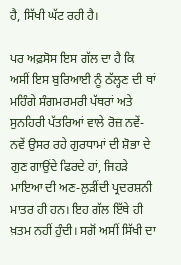ਹੈ, ਸਿੱਖੀ ਘੱਟ ਰਹੀ ਹੈ।

ਪਰ ਅਫ਼ਸੋਸ ਇਸ ਗੱਲ ਦਾ ਹੈ ਕਿ ਅਸੀਂ ਇਸ ਬੁਰਿਆਈ ਨੂੰ ਠੱਲ੍ਹਣ ਦੀ ਥਾਂ ਮਹਿੰਗੇ ਸੰਗਮਰਮਰੀ ਪੱਥਰਾਂ ਅਤੇ ਸੁਨਹਿਰੀ ਪੱਤਰਿਆਂ ਵਾਲੇ ਰੋਜ਼ ਨਵੇਂ-ਨਵੇਂ ਉਸਰ ਰਹੇ ਗੁਰਧਾਮਾਂ ਦੀ ਸ਼ੋਭਾ ਦੇ ਗੁਣ ਗਾਉਂਦੇ ਫਿਰਦੇ ਹਾਂ, ਜਿਹੜੇ ਮਾਇਆ ਦੀ ਅਣ-ਲੁੜੀਂਦੀ ਪ੍ਰਦਰਸ਼ਨੀ ਮਾਤਰ ਹੀ ਹਨ। ਇਹ ਗੱਲ ਇੱਥੇ ਹੀ ਖ਼ਤਮ ਨਹੀਂ ਹੁੰਦੀ। ਸਗੋਂ ਅਸੀਂ ਸਿੱਖੀ ਦਾ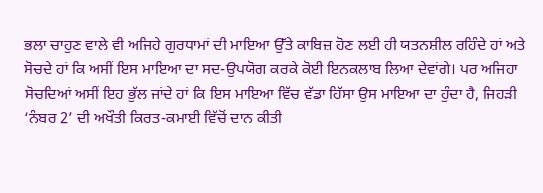ਭਲਾ ਚਾਹੁਣ ਵਾਲੇ ਵੀ ਅਜਿਹੇ ਗੁਰਧਾਮਾਂ ਦੀ ਮਾਇਆ ਉੱਤੇ ਕਾਬਿਜ਼ ਹੋਣ ਲਈ ਹੀ ਯਤਨਸ਼ੀਲ ਰਹਿੰਦੇ ਹਾਂ ਅਤੇ ਸੋਚਦੇ ਹਾਂ ਕਿ ਅਸੀਂ ਇਸ ਮਾਇਆ ਦਾ ਸਦ-ਉਪਯੋਗ ਕਰਕੇ ਕੋਈ ਇਨਕਲਾਬ ਲਿਆ ਦੇਵਾਂਗੇ। ਪਰ ਅਜਿਹਾ ਸੋਚਦਿਆਂ ਅਸੀਂ ਇਹ ਭੁੱਲ ਜਾਂਦੇ ਹਾਂ ਕਿ ਇਸ ਮਾਇਆ ਵਿੱਚ ਵੱਡਾ ਹਿੱਸਾ ਉਸ ਮਾਇਆ ਦਾ ਹੁੰਦਾ ਹੈ, ਜਿਹੜੀ ‘ਨੰਬਰ 2’ ਦੀ ਅਖੌਤੀ ਕਿਰਤ-ਕਮਾਈ ਵਿੱਚੋਂ ਦਾਨ ਕੀਤੀ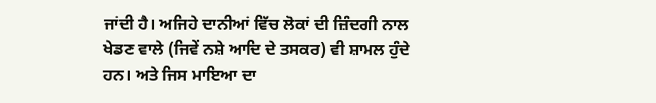ਜਾਂਦੀ ਹੈ। ਅਜਿਹੇ ਦਾਨੀਆਂ ਵਿੱਚ ਲੋਕਾਂ ਦੀ ਜ਼ਿੰਦਗੀ ਨਾਲ ਖੇਡਣ ਵਾਲੇ (ਜਿਵੇਂ ਨਸ਼ੇ ਆਦਿ ਦੇ ਤਸਕਰ) ਵੀ ਸ਼ਾਮਲ ਹੁੰਦੇ ਹਨ। ਅਤੇ ਜਿਸ ਮਾਇਆ ਦਾ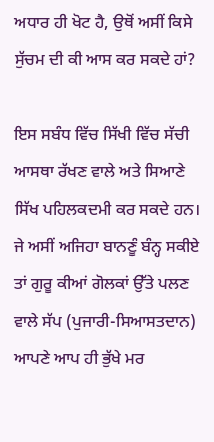ਅਧਾਰ ਹੀ ਖੋਟ ਹੈ, ਉਥੋਂ ਅਸੀਂ ਕਿਸੇ ਸੁੱਚਮ ਦੀ ਕੀ ਆਸ ਕਰ ਸਕਦੇ ਹਾਂ?

ਇਸ ਸਬੰਧ ਵਿੱਚ ਸਿੱਖੀ ਵਿੱਚ ਸੱਚੀ ਆਸਥਾ ਰੱਖਣ ਵਾਲੇ ਅਤੇ ਸਿਆਣੇ ਸਿੱਖ ਪਹਿਲਕਦਮੀ ਕਰ ਸਕਦੇ ਹਨ। ਜੇ ਅਸੀਂ ਅਜਿਹਾ ਬਾਨਣੂੰ ਬੰਨ੍ਹ ਸਕੀਏ ਤਾਂ ਗੁਰੂ ਕੀਆਂ ਗੋਲਕਾਂ ਉੱਤੇ ਪਲਣ ਵਾਲੇ ਸੱਪ (ਪੁਜਾਰੀ-ਸਿਆਸਤਦਾਨ) ਆਪਣੇ ਆਪ ਹੀ ਭੁੱਖੇ ਮਰ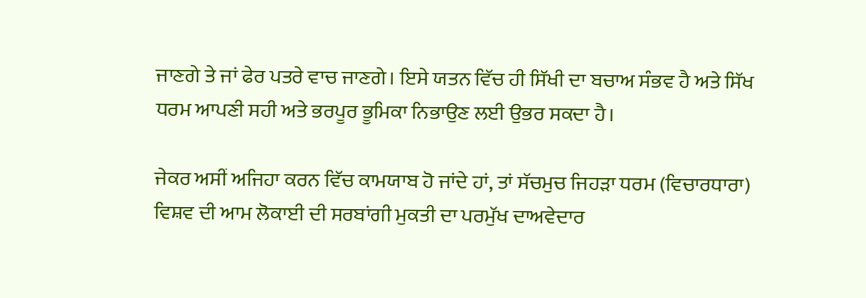ਜਾਣਗੇ ਤੇ ਜਾਂ ਫੇਰ ਪਤਰੇ ਵਾਚ ਜਾਣਗੇ। ਇਸੇ ਯਤਨ ਵਿੱਚ ਹੀ ਸਿੱਖੀ ਦਾ ਬਚਾਅ ਸੰਭਵ ਹੈ ਅਤੇ ਸਿੱਖ ਧਰਮ ਆਪਣੀ ਸਹੀ ਅਤੇ ਭਰਪੂਰ ਭੂਮਿਕਾ ਨਿਭਾਉਣ ਲਈ ਉਭਰ ਸਕਦਾ ਹੈ।

ਜੇਕਰ ਅਸੀਂ ਅਜਿਹਾ ਕਰਨ ਵਿੱਚ ਕਾਮਯਾਬ ਹੋ ਜਾਂਦੇ ਹਾਂ, ਤਾਂ ਸੱਚਮੁਚ ਜਿਹੜਾ ਧਰਮ (ਵਿਚਾਰਧਾਰਾ) ਵਿਸ਼ਵ ਦੀ ਆਮ ਲੋਕਾਈ ਦੀ ਸਰਬਾਂਗੀ ਮੁਕਤੀ ਦਾ ਪਰਮੁੱਖ ਦਾਅਵੇਦਾਰ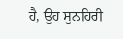ਹੈ, ਉਹ ਸੁਨਹਿਰੀ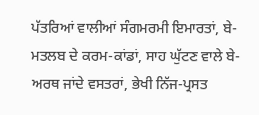ਪੱਤਰਿਆਂ ਵਾਲੀਆਂ ਸੰਗਮਰਮੀ ਇਮਾਰਤਾਂ, ਬੇ-ਮਤਲਬ ਦੇ ਕਰਮ-ਕਾਂਡਾਂ, ਸਾਹ ਘੁੱਟਣ ਵਾਲੇ ਬੇ-ਅਰਥ ਜਾਂਦੇ ਵਸਤਰਾਂ, ਭੇਖੀ ਨਿੱਜ-ਪ੍ਰਸਤ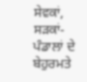ਸੇਵਕਾਂ, ਸੜਕਾਂ-ਪੰਡਾਲਾਂ ਦੇ ਬੇਹੁਰਮਤੇ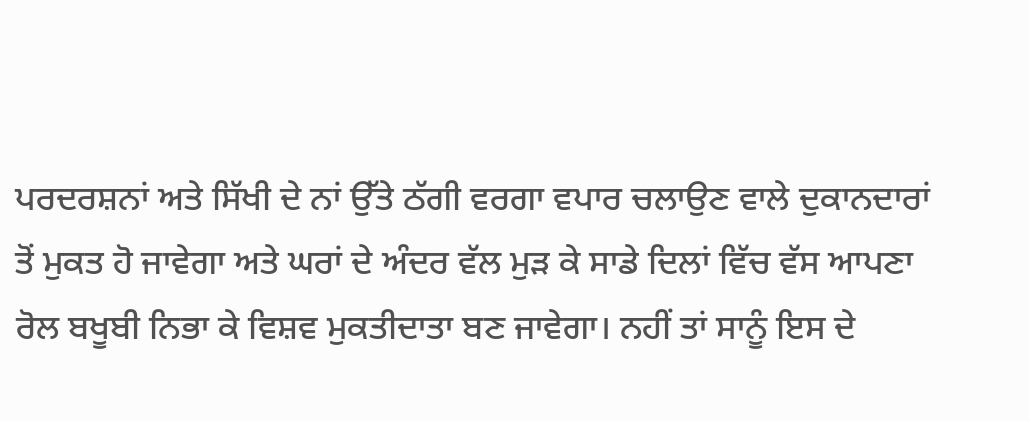ਪਰਦਰਸ਼ਨਾਂ ਅਤੇ ਸਿੱਖੀ ਦੇ ਨਾਂ ਉੱਤੇ ਠੱਗੀ ਵਰਗਾ ਵਪਾਰ ਚਲਾਉਣ ਵਾਲੇ ਦੁਕਾਨਦਾਰਾਂ ਤੋਂ ਮੁਕਤ ਹੋ ਜਾਵੇਗਾ ਅਤੇ ਘਰਾਂ ਦੇ ਅੰਦਰ ਵੱਲ ਮੁੜ ਕੇ ਸਾਡੇ ਦਿਲਾਂ ਵਿੱਚ ਵੱਸ ਆਪਣਾ ਰੋਲ ਬਖੂਬੀ ਨਿਭਾ ਕੇ ਵਿਸ਼ਵ ਮੁਕਤੀਦਾਤਾ ਬਣ ਜਾਵੇਗਾ। ਨਹੀਂ ਤਾਂ ਸਾਨੂੰ ਇਸ ਦੇ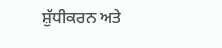ਸ਼ੁੱਧੀਕਰਨ ਅਤੇ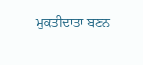ਮੁਕਤੀਦਾਤਾ ਬਣਨ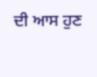ਦੀ ਆਸ ਹੁਣ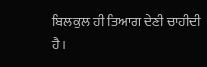ਬਿਲਕੁਲ ਹੀ ਤਿਆਗ ਦੇਣੀ ਚਾਹੀਦੀ ਹੈ।